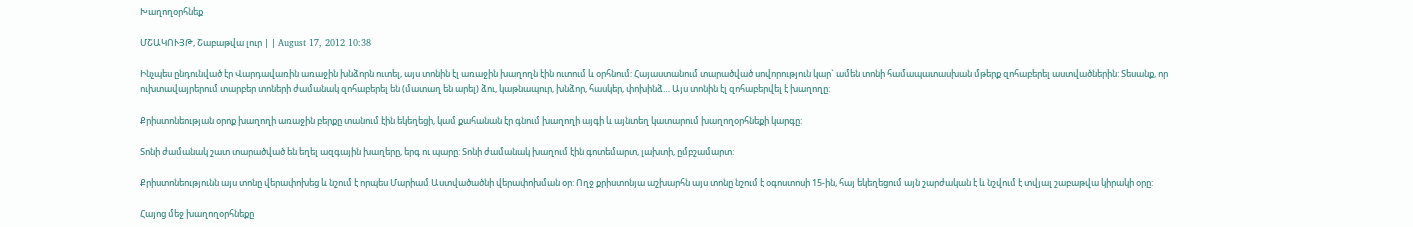Խաղողօրհնեք

ՄՇԱԿՈՒՅԹ, Շաբաթվա լուր | | August 17, 2012 10:38

Ինչպես ընդունված էր Վարդավառին առաջին խնձորն ուտել, այս տոնին էլ առաջին խաղողն էին ուտում և օրհնում: Հայաստանում տարածված սովորություն կար` ամեն տոնի համապատասխան մթերք զոհաբերել աստվածներին: Տեսանք, որ ուխտավայրերում տարբեր տոների ժամանակ զոհաբերել են (մատաղ են արել) ձու, կաթնապուր, խնձոր, հասկեր, փոխինձ… Այս տոնին էլ զոհաբերվել է խաղողը:

Քրիստոնեության օրոք խաղողի առաջին բերքը տանում էին եկեղեցի, կամ քահանան էր գնում խաղողի այգի և այնտեղ կատարում խաղողօրհնեքի կարգը:

Տոնի ժամանակ շատ տարածված են եղել ազգային խաղերը, երգ ու պարը: Տոնի ժամանակ խաղում էին գոտեմարտ, լախտի, ըմբշամարտ:

Քրիստոնեությունն այս տոնը վերափոխեց և նշում է որպես Մարիամ Աստվածածնի վերափոխման օր: Ողջ քրիստոնյա աշխարհն այս տոնը նշում է օգոստոսի 15-ին, հայ եկեղեցում այն շարժական է և նշվում է տվյալ շաբաթվա կիրակի օրը:

Հայոց մեջ խաղողօրհնեքը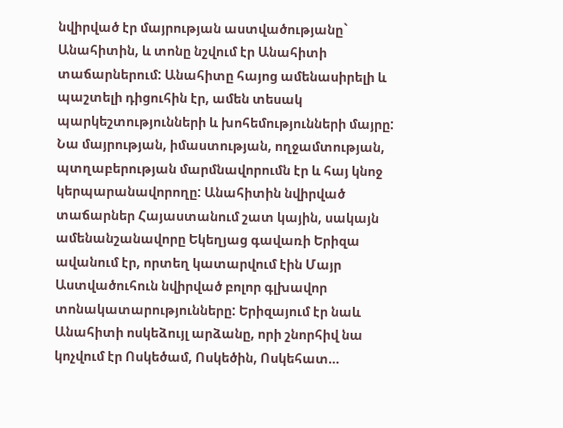նվիրված էր մայրության աստվածությանը` Անահիտին, և տոնը նշվում էր Անահիտի տաճարներում: Անահիտը հայոց ամենասիրելի և պաշտելի դիցուհին էր, ամեն տեսակ պարկեշտությունների և խոհեմությունների մայրը: Նա մայրության, իմաստության, ողջամտության, պտղաբերության մարմնավորումն էր և հայ կնոջ կերպարանավորողը: Անահիտին նվիրված տաճարներ Հայաստանում շատ կային, սակայն ամենանշանավորը Եկեղյաց գավառի Երիզա ավանում էր, որտեղ կատարվում էին Մայր Աստվածուհուն նվիրված բոլոր գլխավոր տոնակատարությունները: Երիզայում էր նաև Անահիտի ոսկեձույլ արձանը, որի շնորհիվ նա կոչվում էր Ոսկեծամ, Ոսկեծին, Ոսկեհատ…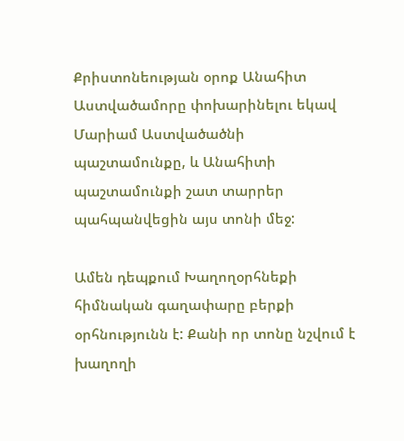Քրիստոնեության օրոք Անահիտ Աստվածամորը փոխարինելու եկավ Մարիամ Աստվածածնի պաշտամունքը, և Անահիտի պաշտամունքի շատ տարրեր պահպանվեցին այս տոնի մեջ:

Ամեն դեպքում Խաղողօրհնեքի հիմնական գաղափարը բերքի օրհնությունն է: Քանի որ տոնը նշվում է խաղողի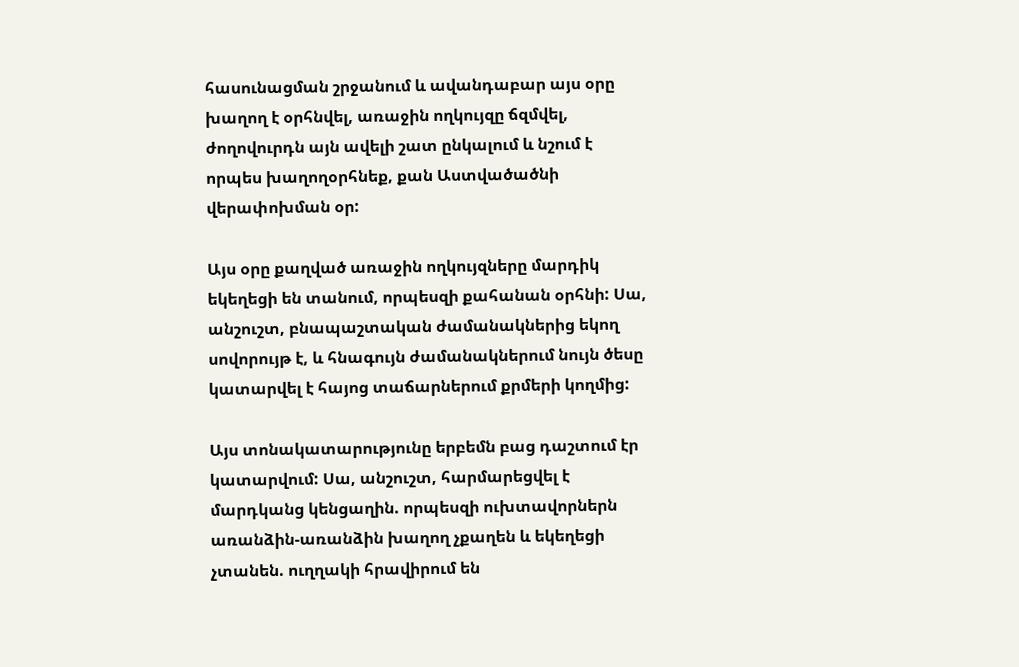հասունացման շրջանում և ավանդաբար այս օրը խաղող է օրհնվել, առաջին ողկույզը ճզմվել, ժողովուրդն այն ավելի շատ ընկալում և նշում է որպես խաղողօրհնեք, քան Աստվածածնի վերափոխման օր:

Այս օրը քաղված առաջին ողկույզները մարդիկ եկեղեցի են տանում, որպեսզի քահանան օրհնի: Սա, անշուշտ, բնապաշտական ժամանակներից եկող սովորույթ է, և հնագույն ժամանակներում նույն ծեսը կատարվել է հայոց տաճարներում քրմերի կողմից:

Այս տոնակատարությունը երբեմն բաց դաշտում էր կատարվում: Սա, անշուշտ, հարմարեցվել է մարդկանց կենցաղին. որպեսզի ուխտավորներն առանձին-առանձին խաղող չքաղեն և եկեղեցի չտանեն. ուղղակի հրավիրում են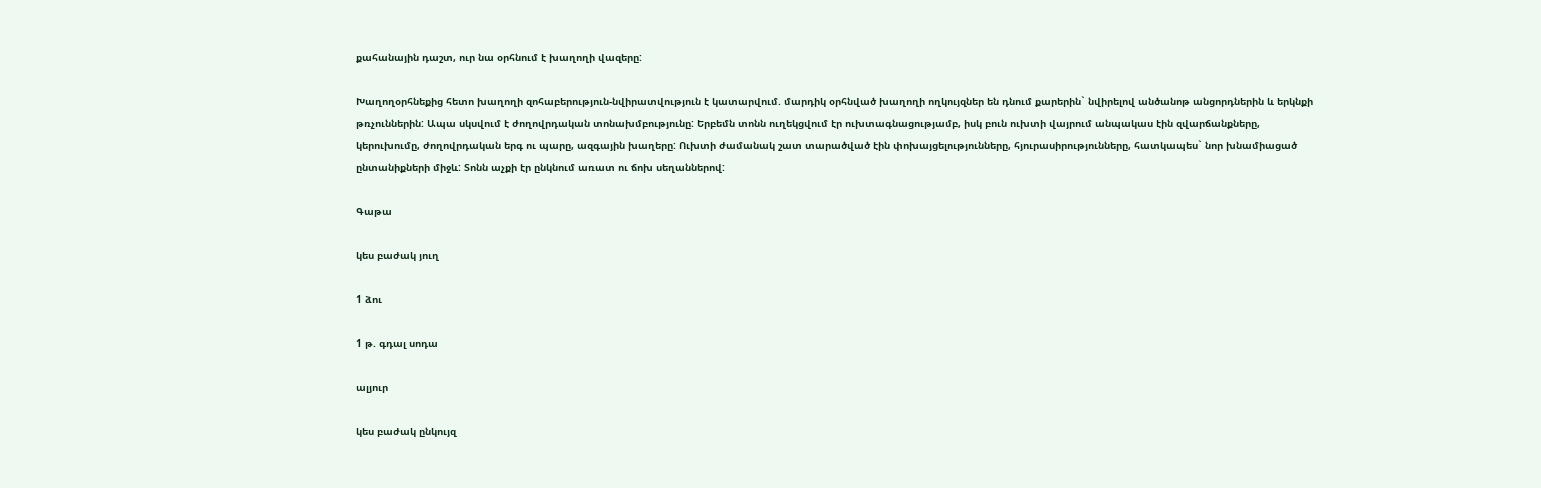քահանային դաշտ, ուր նա օրհնում է խաղողի վազերը:

Խաղողօրհնեքից հետո խաղողի զոհաբերություն-նվիրատվություն է կատարվում. մարդիկ օրհնված խաղողի ողկույզներ են դնում քարերին` նվիրելով անծանոթ անցորդներին և երկնքի թռչուններին: Ապա սկսվում է ժողովրդական տոնախմբությունը: Երբեմն տոնն ուղեկցվում էր ուխտագնացությամբ, իսկ բուն ուխտի վայրում անպակաս էին զվարճանքները, կերուխումը, ժողովրդական երգ ու պարը, ազգային խաղերը: Ուխտի ժամանակ շատ տարածված էին փոխայցելությունները, հյուրասիրությունները, հատկապես` նոր խնամիացած ընտանիքների միջև: Տոնն աչքի էր ընկնում առատ ու ճոխ սեղաններով:

Գաթա

կես բաժակ յուղ

1 ձու

1 թ. գդալ սոդա

ալյուր

կես բաժակ ընկույզ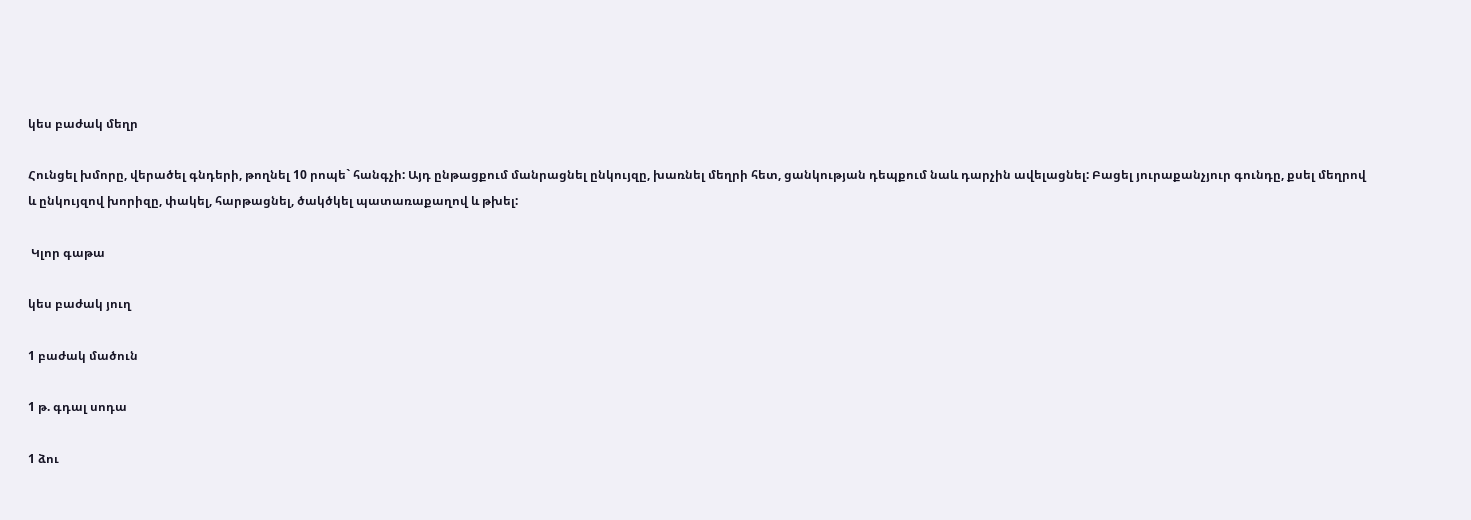կես բաժակ մեղր

Հունցել խմորը, վերածել գնդերի, թողնել 10 րոպե` հանգչի: Այդ ընթացքում մանրացնել ընկույզը, խառնել մեղրի հետ, ցանկության դեպքում նաև դարչին ավելացնել: Բացել յուրաքանչյուր գունդը, քսել մեղրով և ընկույզով խորիզը, փակել, հարթացնել, ծակծկել պատառաքաղով և թխել:

 Կլոր գաթա

կես բաժակ յուղ

1 բաժակ մածուն

1 թ. գդալ սոդա

1 ձու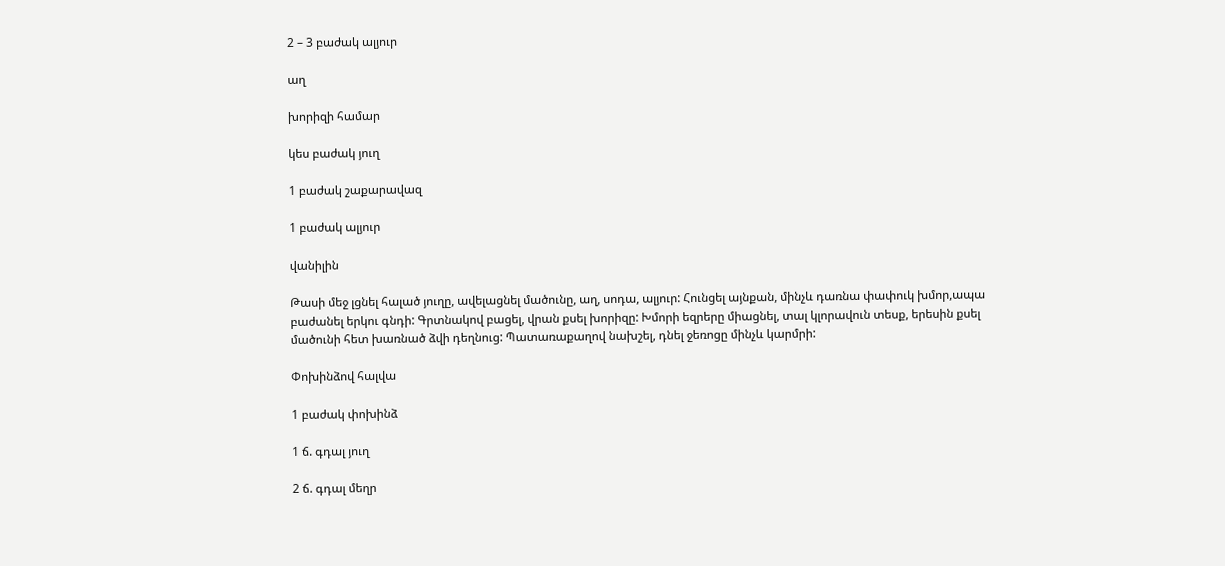2 – 3 բաժակ ալյուր

աղ

խորիզի համար

կես բաժակ յուղ

1 բաժակ շաքարավազ

1 բաժակ ալյուր

վանիլին

Թասի մեջ լցնել հալած յուղը, ավելացնել մածունը, աղ, սոդա, ալյուր: Հունցել այնքան, մինչև դառնա փափուկ խմոր,ապա բաժանել երկու գնդի: Գրտնակով բացել, վրան քսել խորիզը: Խմորի եզրերը միացնել, տալ կլորավուն տեսք, երեսին քսել մածունի հետ խառնած ձվի դեղնուց: Պատառաքաղով նախշել, դնել ջեռոցը մինչև կարմրի:

Փոխինձով հալվա

1 բաժակ փոխինձ

1 ճ. գդալ յուղ

2 ճ. գդալ մեղր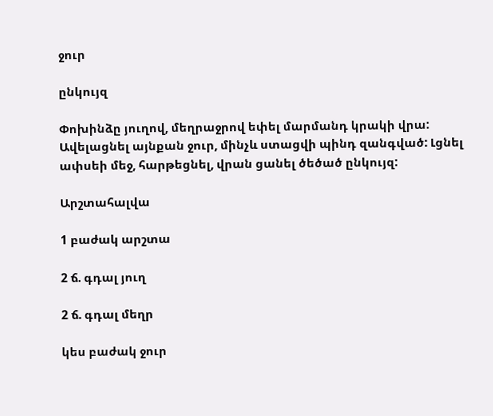ջուր

ընկույզ

Փոխինձը յուղով, մեղրաջրով եփել մարմանդ կրակի վրա: Ավելացնել այնքան ջուր, մինչև ստացվի պինդ զանգված: Լցնել ափսեի մեջ, հարթեցնել, վրան ցանել ծեծած ընկույզ:

Արշտահալվա

1 բաժակ արշտա

2 ճ. գդալ յուղ

2 ճ. գդալ մեղր

կես բաժակ ջուր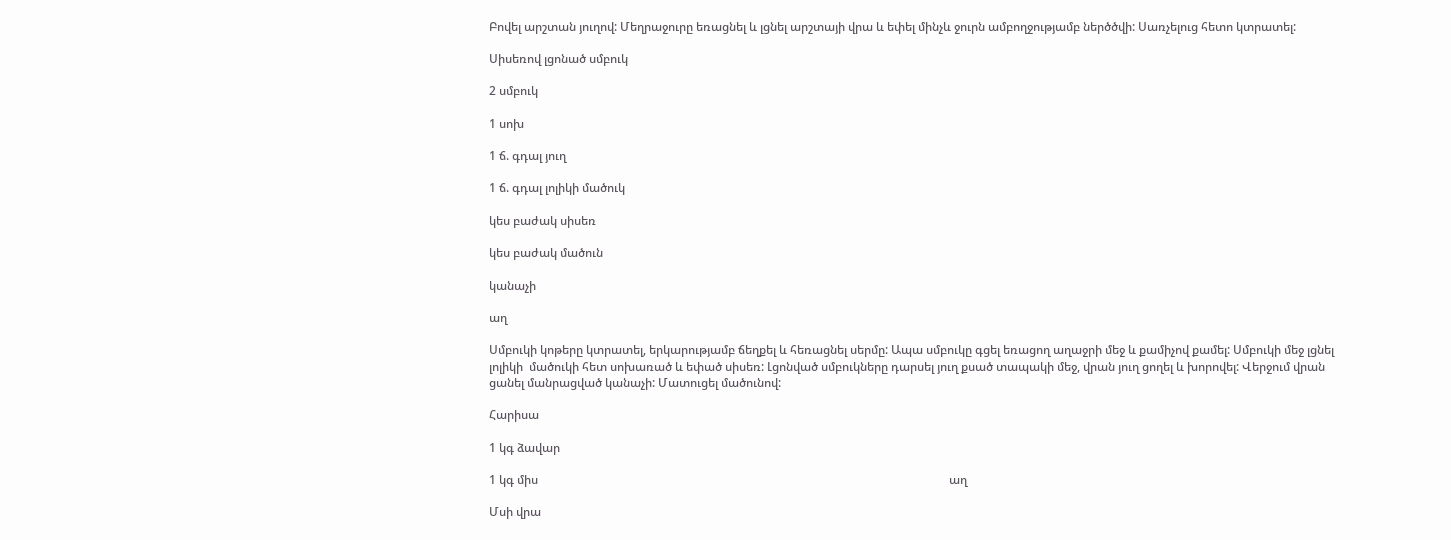Բովել արշտան յուղով: Մեղրաջուրը եռացնել և լցնել արշտայի վրա և եփել մինչև ջուրն ամբողջությամբ ներծծվի: Սառչելուց հետո կտրատել:

Սիսեռով լցոնած սմբուկ

2 սմբուկ

1 սոխ

1 ճ. գդալ յուղ

1 ճ. գդալ լոլիկի մածուկ

կես բաժակ սիսեռ

կես բաժակ մածուն

կանաչի

աղ

Սմբուկի կոթերը կտրատել, երկարությամբ ճեղքել և հեռացնել սերմը: Ապա սմբուկը գցել եռացող աղաջրի մեջ և քամիչով քամել: Սմբուկի մեջ լցնել լոլիկի  մածուկի հետ սոխառած և եփած սիսեռ: Լցոնված սմբուկները դարսել յուղ քսած տապակի մեջ, վրան յուղ ցողել և խորովել: Վերջում վրան ցանել մանրացված կանաչի: Մատուցել մածունով:

Հարիսա

1 կգ ձավար

1 կգ միս                                                                                                                                         աղ

Մսի վրա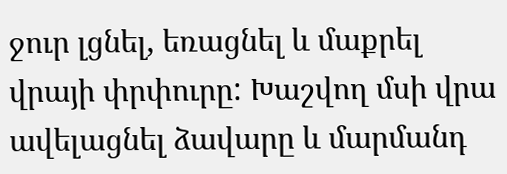ջուր լցնել, եռացնել և մաքրել վրայի փրփուրը: Խաշվող մսի վրա ավելացնել ձավարը և մարմանդ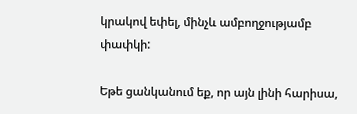կրակով եփել, մինչև ամբողջությամբ փափկի:

Եթե ցանկանում եք, որ այն լինի հարիսա,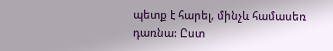պետք է հարել, մինչև համասեռ դառնա: Ըստ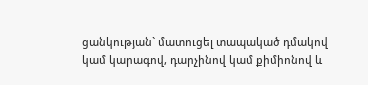ցանկության` մատուցել տապակած դմակով կամ կարագով, դարչինով կամ քիմիոնով և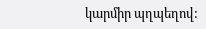կարմիր պղպեղով: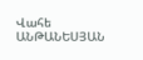Վահե ԱՆԹԱՆԵՍՅԱՆ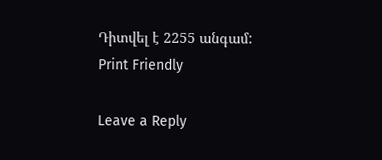Դիտվել է 2255 անգամ:
Print Friendly

Leave a Reply